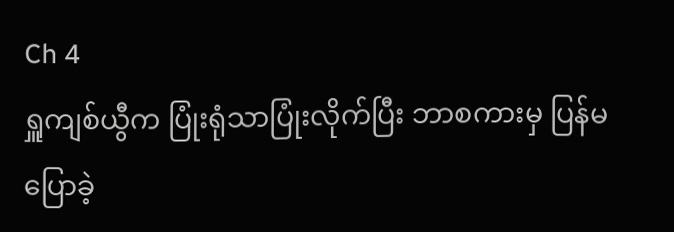Ch 4
ရှူကျစ်ယွီက ပြုံးရုံသာပြုံးလိုက်ပြီး ဘာစကားမှ ပြန်မပြောခဲ့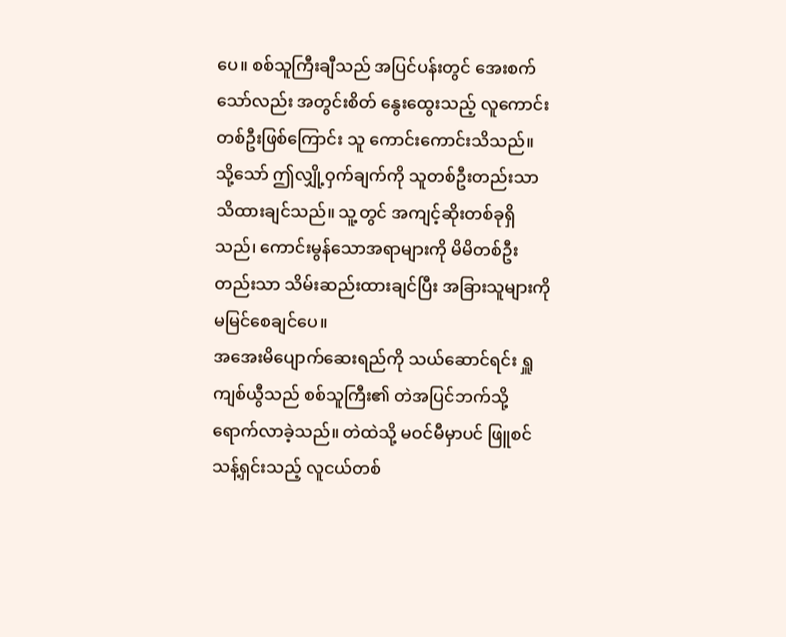ပေ။ စစ်သူကြီးချီသည် အပြင်ပန်းတွင် အေးစက်သော်လည်း အတွင်းစိတ် နွေးထွေးသည့် လူကောင်းတစ်ဦးဖြစ်ကြောင်း သူ ကောင်းကောင်းသိသည်။ သို့သော် ဤလျှို့ဝှက်ချက်ကို သူတစ်ဦးတည်းသာ သိထားချင်သည်။ သူ့တွင် အကျင့်ဆိုးတစ်ခုရှိသည်၊ ကောင်းမွန်သောအရာများကို မိမိတစ်ဦးတည်းသာ သိမ်းဆည်းထားချင်ပြီး အခြားသူများကို မမြင်စေချင်ပေ။
အအေးမိပျောက်ဆေးရည်ကို သယ်ဆောင်ရင်း ရှူကျစ်ယွီသည် စစ်သူကြီး၏ တဲအပြင်ဘက်သို့ ရောက်လာခဲ့သည်။ တဲထဲသို့ မဝင်မီမှာပင် ဖြူစင်သန့်ရှင်းသည့် လူငယ်တစ်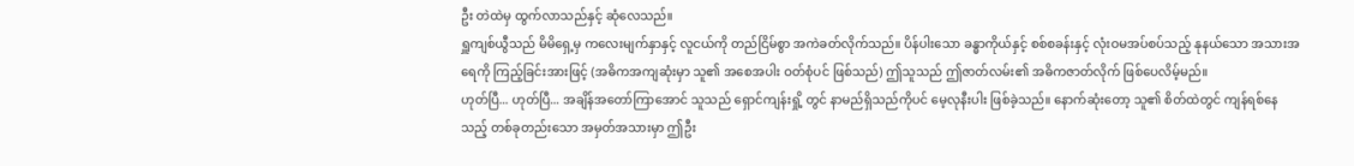ဦး တဲထဲမှ ထွက်လာသည်နှင့် ဆုံလေသည်။
ရှူကျစ်ယွီသည် မိမိရှေ့မှ ကလေးမျက်နှာနှင့် လူငယ်ကို တည်ငြိမ်စွာ အကဲခတ်လိုက်သည်။ ပိန်ပါးသော ခန္ဓာကိုယ်နှင့် စစ်စခန်းနှင့် လုံးဝမအပ်စပ်သည့် နုနယ်သော အသားအရေကို ကြည့်ခြင်းအားဖြင့် (အဓိကအကျဆုံးမှာ သူ၏ အစေအပါး ဝတ်စုံပင် ဖြစ်သည်) ဤသူသည် ဤဇာတ်လမ်း၏ အဓိကဇာတ်လိုက် ဖြစ်ပေလိမ့်မည်။
ဟုတ်ပြီ... ဟုတ်ပြီ... အချိန်အတော်ကြာအောင် သူသည် ရှောင်ကျန်းရှို့ တွင် နာမည်ရှိသည်ကိုပင် မေ့လုနီးပါး ဖြစ်ခဲ့သည်။ နောက်ဆုံးတော့ သူ၏ စိတ်ထဲတွင် ကျန်ရစ်နေသည့် တစ်ခုတည်းသော အမှတ်အသားမှာ ဤဦး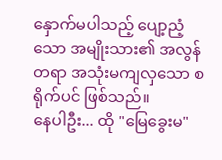နှောက်မပါသည့် ပျော့ညံ့သော အမျိုးသား၏ အလွန်တရာ အသုံးမကျလှသော စရိုက်ပင် ဖြစ်သည်။
နေပါဦး... ထို "မြေခွေးမ"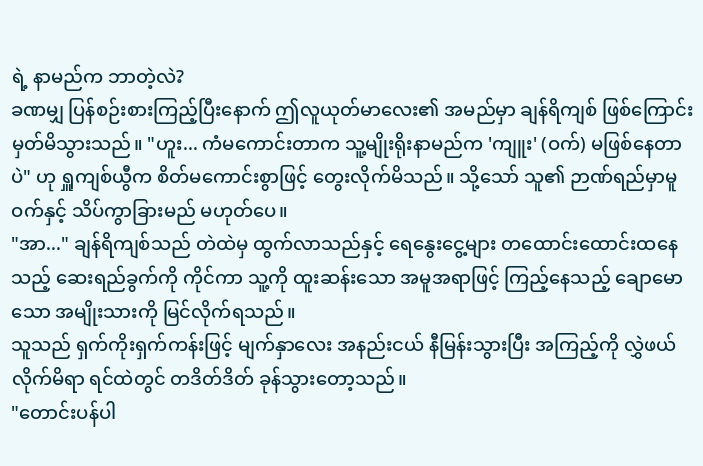ရဲ့ နာမည်က ဘာတဲ့လဲ?
ခဏမျှ ပြန်စဉ်းစားကြည့်ပြီးနောက် ဤလူယုတ်မာလေး၏ အမည်မှာ ချန်ရိကျစ် ဖြစ်ကြောင်း မှတ်မိသွားသည်။ "ဟူး... ကံမကောင်းတာက သူ့မျိုးရိုးနာမည်က 'ကျူး' (ဝက်) မဖြစ်နေတာပဲ" ဟု ရှူကျစ်ယွီက စိတ်မကောင်းစွာဖြင့် တွေးလိုက်မိသည်။ သို့သော် သူ၏ ဉာဏ်ရည်မှာမူ ဝက်နှင့် သိပ်ကွာခြားမည် မဟုတ်ပေ။
"အာ..." ချန်ရိကျစ်သည် တဲထဲမှ ထွက်လာသည်နှင့် ရေနွေးငွေ့များ တထောင်းထောင်းထနေသည့် ဆေးရည်ခွက်ကို ကိုင်ကာ သူ့ကို ထူးဆန်းသော အမူအရာဖြင့် ကြည့်နေသည့် ချောမောသော အမျိုးသားကို မြင်လိုက်ရသည်။
သူသည် ရှက်ကိုးရှက်ကန်းဖြင့် မျက်နှာလေး အနည်းငယ် နီမြန်းသွားပြီး အကြည့်ကို လွှဲဖယ်လိုက်မိရာ ရင်ထဲတွင် တဒိတ်ဒိတ် ခုန်သွားတော့သည်။
"တောင်းပန်ပါ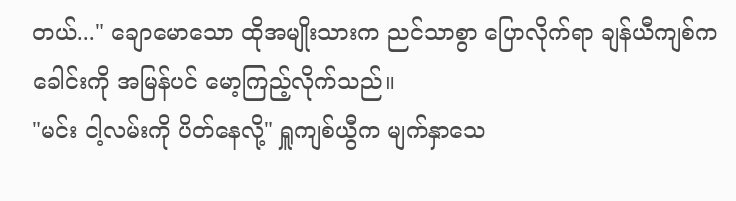တယ်..." ချောမောသော ထိုအမျိုးသားက ညင်သာစွာ ပြောလိုက်ရာ ချန်ယီကျစ်က ခေါင်းကို အမြန်ပင် မော့ကြည့်လိုက်သည်။
"မင်း ငါ့လမ်းကို ပိတ်နေလို့" ရှူကျစ်ယွီက မျက်နှာသေ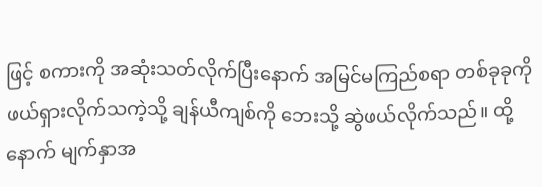ဖြင့် စကားကို အဆုံးသတ်လိုက်ပြီးနောက် အမြင်မကြည်စရာ တစ်ခုခုကို ဖယ်ရှားလိုက်သကဲ့သို့ ချန်ယီကျစ်ကို ဘေးသို့ ဆွဲဖယ်လိုက်သည်။ ထို့နောက် မျက်နှာအ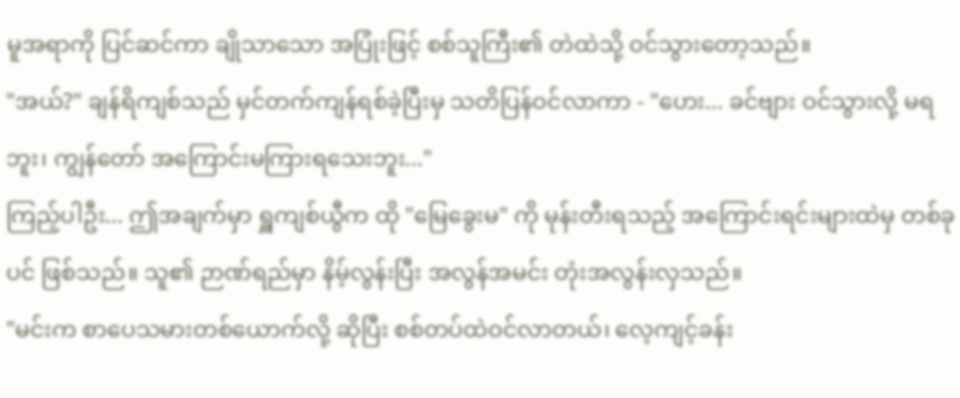မူအရာကို ပြင်ဆင်ကာ ချိုသာသော အပြုံးဖြင့် စစ်သူကြီး၏ တဲထဲသို့ ဝင်သွားတော့သည်။
"အယ်?" ချန်ရိကျစ်သည် မှင်တက်ကျန်ရစ်ခဲ့ပြီးမှ သတိပြန်ဝင်လာကာ - "ဟေး... ခင်ဗျား ဝင်သွားလို့ မရဘူး၊ ကျွန်တော် အကြောင်းမကြားရသေးဘူး..."
ကြည့်ပါဦး... ဤအချက်မှာ ရှူကျစ်ယွီက ထို "မြေခွေးမ" ကို မုန်းတီးရသည့် အကြောင်းရင်းများထဲမှ တစ်ခုပင် ဖြစ်သည်။ သူ၏ ဉာဏ်ရည်မှာ နိမ့်လွန်းပြီး အလွန်အမင်း တုံးအလွန်းလှသည်။
"မင်းက စာပေသမားတစ်ယောက်လို့ ဆိုပြီး စစ်တပ်ထဲဝင်လာတယ်၊ လေ့ကျင့်ခန်း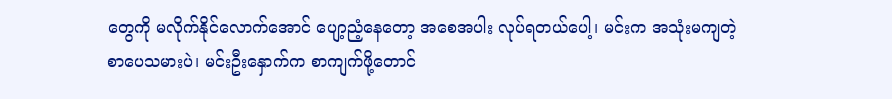တွေကို မလိုက်နိုင်လောက်အောင် ပျော့ညံ့နေတော့ အစေအပါး လုပ်ရတယ်ပေါ့၊ မင်းက အသုံးမကျတဲ့ စာပေသမားပဲ၊ မင်းဦးနှောက်က စာကျက်ဖို့တောင်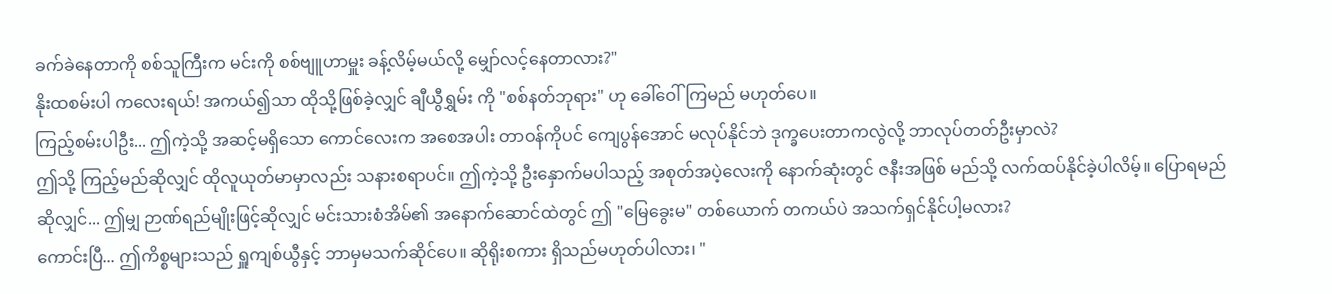ခက်ခဲနေတာကို စစ်သူကြီးက မင်းကို စစ်ဗျူဟာမှူး ခန့်လိမ့်မယ်လို့ မျှော်လင့်နေတာလား?"
နိုးထစမ်းပါ ကလေးရယ်! အကယ်၍သာ ထိုသို့ဖြစ်ခဲ့လျှင် ချီယွီရွှမ်း ကို "စစ်နတ်ဘုရား" ဟု ခေါ်ဝေါ်ကြမည် မဟုတ်ပေ။
ကြည့်စမ်းပါဦး... ဤကဲ့သို့ အဆင့်မရှိသော ကောင်လေးက အစေအပါး တာဝန်ကိုပင် ကျေပွန်အောင် မလုပ်နိုင်ဘဲ ဒုက္ခပေးတာကလွဲလို့ ဘာလုပ်တတ်ဦးမှာလဲ?
ဤသို့ ကြည့်မည်ဆိုလျှင် ထိုလူယုတ်မာမှာလည်း သနားစရာပင်။ ဤကဲ့သို့ ဦးနှောက်မပါသည့် အစုတ်အပဲ့လေးကို နောက်ဆုံးတွင် ဇနီးအဖြစ် မည်သို့ လက်ထပ်နိုင်ခဲ့ပါလိမ့်။ ပြောရမည်ဆိုလျှင်... ဤမျှ ဉာဏ်ရည်မျိုးဖြင့်ဆိုလျှင် မင်းသားစံအိမ်၏ အနောက်ဆောင်ထဲတွင် ဤ "မြေခွေးမ" တစ်ယောက် တကယ်ပဲ အသက်ရှင်နိုင်ပါ့မလား?
ကောင်းပြီ... ဤကိစ္စများသည် ရှူကျစ်ယွီနှင့် ဘာမှမသက်ဆိုင်ပေ။ ဆိုရိုးစကား ရှိသည်မဟုတ်ပါလား၊ "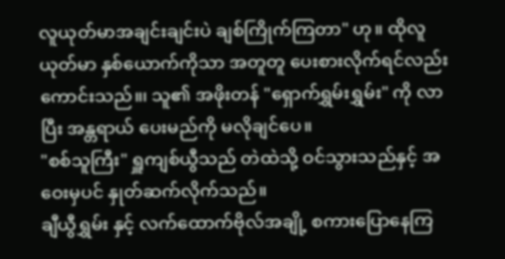လူယုတ်မာအချင်းချင်းပဲ ချစ်ကြိုက်ကြတာ" ဟု။ ထိုလူယုတ်မာ နှစ်ယောက်ကိုသာ အတူတူ ပေးစားလိုက်ရင်လည်းကောင်းသည်။၊ သူ၏ အဖိုးတန် "ရှောက်ရွှမ်းရွှမ်း" ကို လာပြီး အန္တရာယ် ပေးမည်ကို မလိုချင်ပေ။
"စစ်သူကြီး" ရှူကျစ်ယွီသည် တဲထဲသို့ ဝင်သွားသည်နှင့် အဝေးမှပင် နှုတ်ဆက်လိုက်သည်။
ချီယွီရွှမ်း နှင့် လက်ထောက်ဗိုလ်အချို့ စကားပြောနေကြ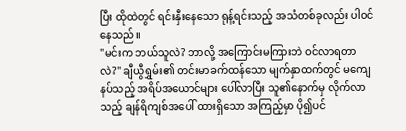ပြီး ထိုထဲတွင် ရင်းနှီးနေသော ရုန့်ရင်းသည့် အသံတစ်ခုလည်း ပါဝင်နေသည်။
"မင်းက ဘယ်သူလဲ? ဘာလို့ အကြောင်းမကြားဘဲ ဝင်လာရတာလဲ?" ချီယွီရွှမ်း၏ တင်းမာခက်ထန်သော မျက်နှာထက်တွင် မကျေနပ်သည့် အရိပ်အယောင်များ ပေါ်လာပြီး သူ၏နောက်မှ လိုက်လာသည့် ချန်ရိကျစ်အပေါ် ထားရှိသော အကြည့်မှာ ပို၍ပင်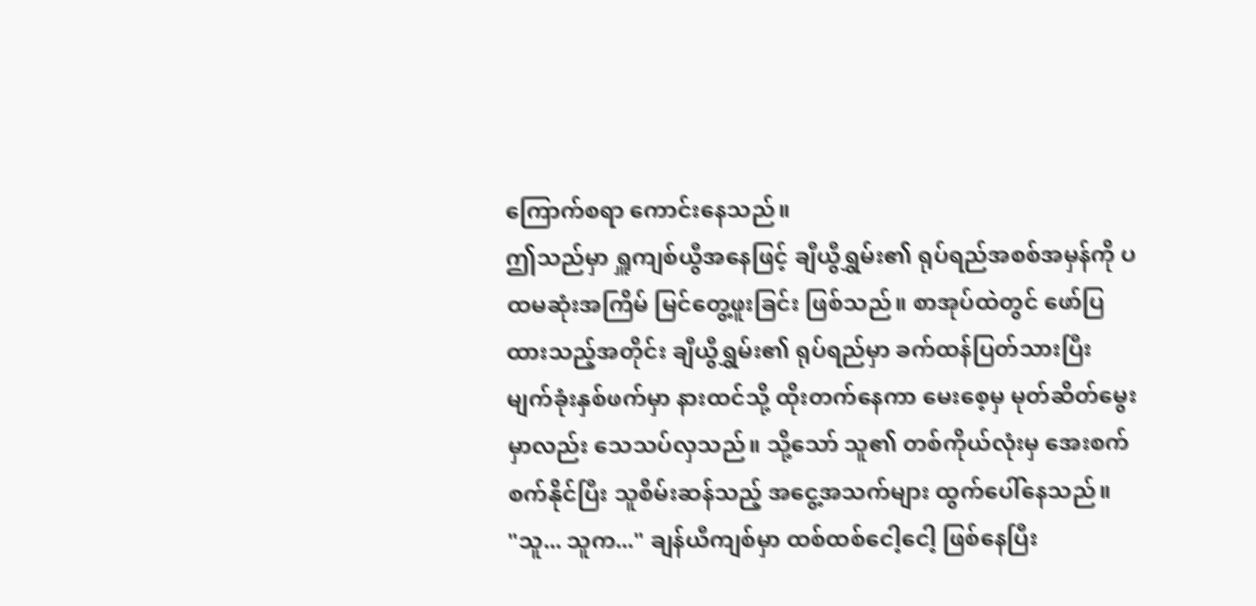ကြောက်စရာ ကောင်းနေသည်။
ဤသည်မှာ ရှူကျစ်ယွီအနေဖြင့် ချီယွီရွှမ်း၏ ရုပ်ရည်အစစ်အမှန်ကို ပထမဆုံးအကြိမ် မြင်တွေ့ဖူးခြင်း ဖြစ်သည်။ စာအုပ်ထဲတွင် ဖော်ပြထားသည့်အတိုင်း ချီယွီရွှမ်း၏ ရုပ်ရည်မှာ ခက်ထန်ပြတ်သားပြီး မျက်ခုံးနှစ်ဖက်မှာ နားထင်သို့ ထိုးတက်နေကာ မေးစေ့မှ မုတ်ဆိတ်မွေးမှာလည်း သေသပ်လှသည်။ သို့သော် သူ၏ တစ်ကိုယ်လုံးမှ အေးစက်စက်နိုင်ပြီး သူစိမ်းဆန်သည့် အငွေ့အသက်များ ထွက်ပေါ်နေသည်။
"သူ... သူက..." ချန်ယီကျစ်မှာ ထစ်ထစ်ငေါ့ငေါ့ ဖြစ်နေပြီး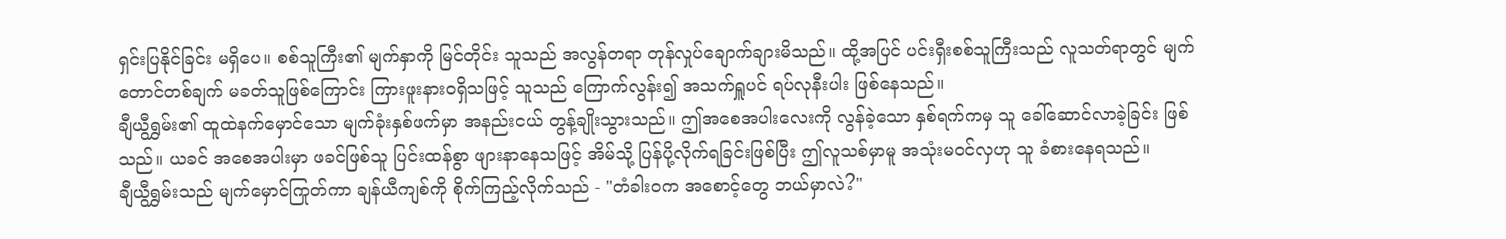ရှင်းပြနိုင်ခြင်း မရှိပေ။ စစ်သူကြီး၏ မျက်နှာကို မြင်တိုင်း သူသည် အလွန်တရာ တုန်လှုပ်ချောက်ချားမိသည်။ ထို့အပြင် ပင်းရှီးစစ်သူကြီးသည် လူသတ်ရာတွင် မျက်တောင်တစ်ချက် မခတ်သူဖြစ်ကြောင်း ကြားဖူးနားဝရှိသဖြင့် သူသည် ကြောက်လွန်း၍ အသက်ရှူပင် ရပ်လုနီးပါး ဖြစ်နေသည်။
ချီယွီရွှမ်း၏ ထူထဲနက်မှောင်သော မျက်ခုံးနှစ်ဖက်မှာ အနည်းငယ် တွန့်ချိုးသွားသည်။ ဤအစေအပါးလေးကို လွန်ခဲ့သော နှစ်ရက်ကမှ သူ ခေါ်ဆောင်လာခဲ့ခြင်း ဖြစ်သည်။ ယခင် အစေအပါးမှာ ဖခင်ဖြစ်သူ ပြင်းထန်စွာ ဖျားနာနေသဖြင့် အိမ်သို့ ပြန်ပို့လိုက်ရခြင်းဖြစ်ပြီး ဤလူသစ်မှာမူ အသုံးမဝင်လှဟု သူ ခံစားနေရသည်။
ချီယွီရွှမ်းသည် မျက်မှောင်ကြုတ်ကာ ချန်ယီကျစ်ကို စိုက်ကြည့်လိုက်သည် - "တံခါးဝက အစောင့်တွေ ဘယ်မှာလဲ?"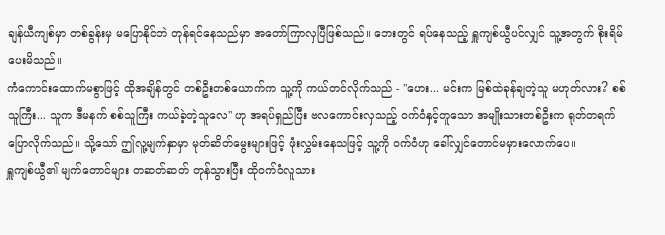ချန်ယီကျစ်မှာ တစ်ခွန်းမှ မပြောနိုင်ဘဲ တုန်ရင်နေသည်မှာ အတော်ကြာလှပြီဖြစ်သည်။ ဘေးတွင် ရပ်နေသည့် ရှူကျစ်ယွီပင်လျှင် သူ့အတွက် စိုးရိမ်ပေးမိသည်။
ကံကောင်းထောက်မစွာဖြင့် ထိုအချိန်တွင် တစ်ဦးတစ်ယောက်က သူ့ကို ကယ်တင်လိုက်သည် - "ဟေး... မင်းက မြစ်ထဲခုန်ချတဲ့သူ မဟုတ်လား? စစ်သူကြီး... သူက ဒီမနက် စစ်သူကြီး ကယ်ခဲ့တဲ့သူလေ" ဟု အရပ်ရှည်ပြီး ဗလကောင်းလှသည့် ဝက်ဝံနှင့်တူသော အမျိုးသားတစ်ဦးက ရုတ်တရက် ပြောလိုက်သည်။ သို့သော် ဤလူ့မျက်နှာမှာ မုတ်ဆိတ်မွေးများဖြင့် ဖုံးလွှမ်းနေသဖြင့် သူ့ကို ဝက်ဝံဟု ခေါ်လျှင်တောင်မမှားလောက်ပေ။
ရှူကျစ်ယွီ၏ မျက်တောင်များ တဆတ်ဆတ် တုန်သွားပြီး ထိုဝက်ဝံလူသား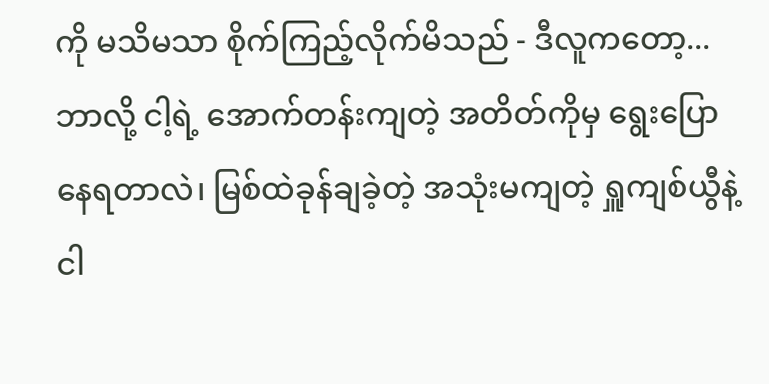ကို မသိမသာ စိုက်ကြည့်လိုက်မိသည် - ဒီလူကတော့... ဘာလို့ ငါ့ရဲ့ အောက်တန်းကျတဲ့ အတိတ်ကိုမှ ရွေးပြောနေရတာလဲ၊ မြစ်ထဲခုန်ချခဲ့တဲ့ အသုံးမကျတဲ့ ရှူကျစ်ယွီနဲ့ ငါ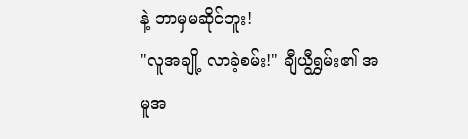နဲ့ ဘာမှမဆိုင်ဘူး!
"လူအချို့ လာခဲ့စမ်း!" ချီယွီရွှမ်း၏ အမူအ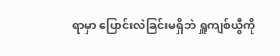ရာမှာ ပြောင်းလဲခြင်းမရှိဘဲ ရှူကျစ်ယွီကို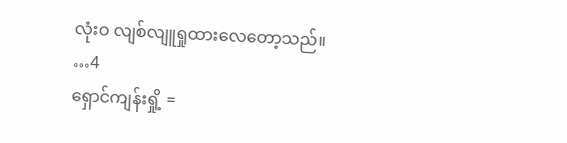လုံးဝ လျစ်လျူရှုထားလေတော့သည်။
…4
ရှောင်ကျန်းရှို့ =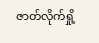ဇာတ်လိုက်ရှို့